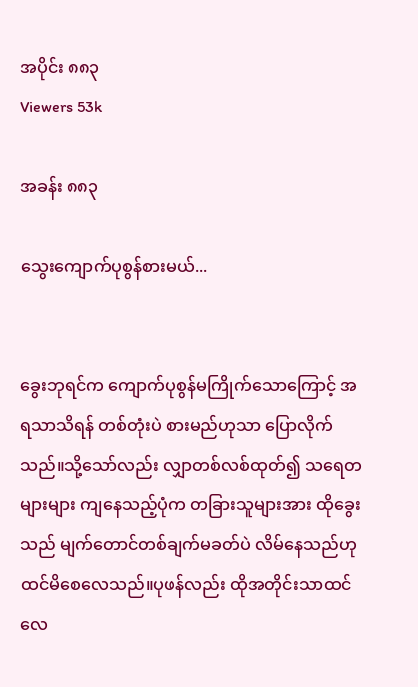အပိုင်း ၈၈၃
Viewers 53k

အခန်း ၈၈၃

သွေးကျောက်ပုစွန်စားမယ်...


ခွေးဘုရင်က ကျောက်ပုစွန်မကြိုက်သောကြောင့် အရသာသိရန် တစ်တုံးပဲ စားမည်ဟုသာ ပြောလိုက်သည်။သို့သော်လည်း လျှာတစ်လစ်ထုတ်၍ သရေတများများ ကျနေသည့်ပုံက တခြားသူများအား ထိုခွေးသည် မျက်တောင်တစ်ချက်မခတ်ပဲ လိမ်နေသည်ဟု ထင်မိစေလေသည်။ပုဖန်လည်း ထိုအတိုင်းသာထင်လေ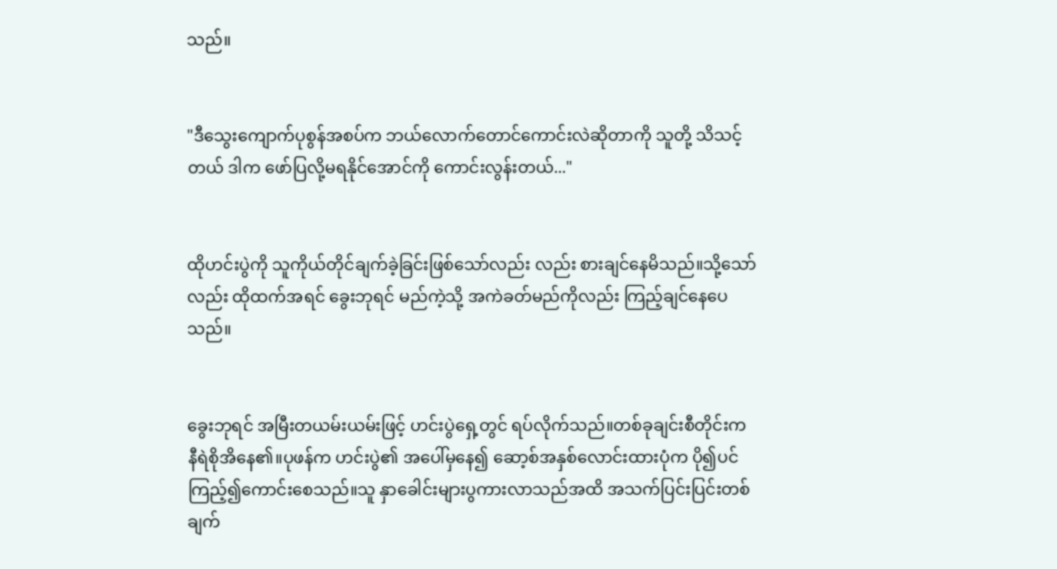သည်။


"ဒီသွေးကျောက်ပုစွန်အစပ်က ဘယ်လောက်တောင်ကောင်းလဲဆိုတာကို သူတို့ သိသင့်တယ် ဒါက ဖော်ပြလို့မရနိုင်အောင်ကို ကောင်းလွန်းတယ်..."


ထိုဟင်းပွဲကို သူကိုယ်တိုင်ချက်ခဲ့ခြင်းဖြစ်သော်လည်း လည်း စားချင်နေမိသည်။သို့သော်လည်း ထိုထက်အရင် ခွေးဘုရင် မည်ကဲ့သို့ အကဲခတ်မည်ကိုလည်း ကြည့်ချင်နေပေသည်။


ခွေးဘုရင် အမြီးတယမ်းယမ်းဖြင့် ဟင်းပွဲရှေ့တွင် ရပ်လိုက်သည်။တစ်ခုချင်းစီတိုင်းက နီရဲစိုအိနေ၏။ပုဖန်က ဟင်းပွဲ၏ အပေါ်မှနေ၍ ဆော့စ်အနှစ်လောင်းထားပုံက ပို၍ပင် ကြည့်၍ကောင်းစေသည်။သူ နှာခေါင်းများပွကားလာသည်အထိ အသက်ပြင်းပြင်းတစ်ချက်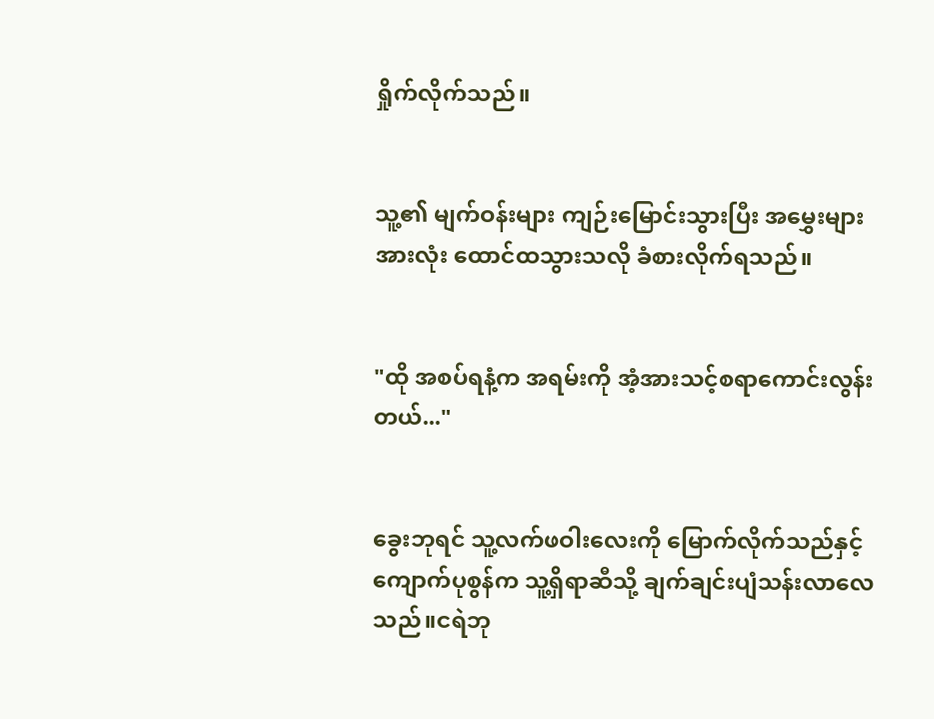ရှိုက်လိုက်သည်။


သူ့၏ မျက်ဝန်းများ ကျဉ်းမြောင်းသွားပြီး အမွှေးများအားလုံး ထောင်ထသွားသလို ခံစားလိုက်ရသည်။


"ထို အစပ်ရနံ့က အရမ်းကို အံ့အားသင့်စရာကောင်းလွန်းတယ်..."


ခွေးဘုရင် သူ့လက်ဖဝါးလေးကို မြောက်လိုက်သည်နှင့် ကျောက်ပုစွန်က သူ့ရှိရာဆီသို့ ချက်ချင်းပျံသန်းလာလေသည်။ငရဲဘု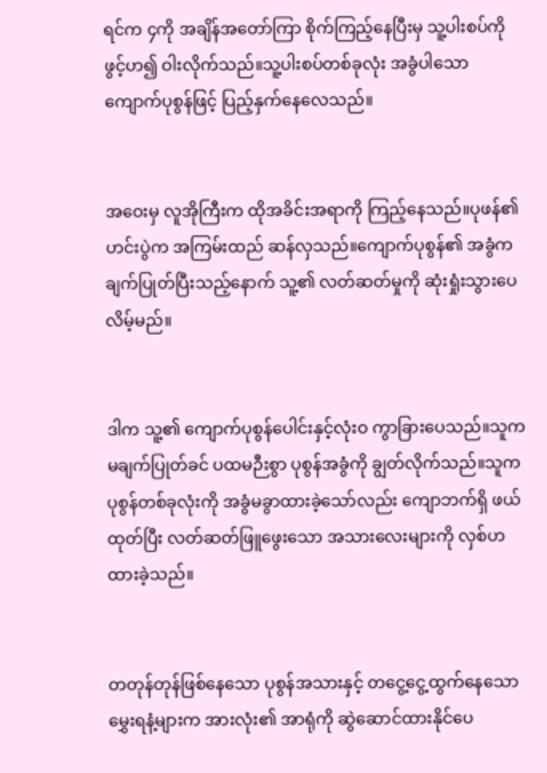ရင်က ၄ကို အချိန်အတော်ကြာ စိုက်ကြည့်နေပြီးမှ သူ့ပါးစပ်ကိုဖွင့်ဟ၍ ဝါးလိုက်သည်။သူ့ပါးစပ်တစ်ခုလုံး အခွံပါသော ကျောက်ပုစွန်ဖြင့် ပြည့်နှက်နေလေသည်။


အဝေးမှ လူအိုကြီးက ထိုအခိင်းအရာကို ကြည့်နေသည်။ပုဖန်၏ ဟင်းပွဲက အကြမ်းထည် ဆန်လှသည်။ကျောက်ပုစွန်၏ အခွံက ချက်ပြုတ်ပြီးသည့်နောက် သူ့၏ လတ်ဆတ်မှုကို ဆုံးရှုံးသွားပေလိမ့်မည်။


ဒါက သူ့၏ ကျောက်ပုစွန်ပေါင်းနှင့်လုံးဝ ကွာခြားပေသည်။သူက မချက်ပြုတ်ခင် ပထမဉီးစွာ ပုစွန်အခွံကို ချွတ်လိုက်သည်။သူက ပုစွန်တစ်ခုလုံးကို အခွံမခွာထားခဲ့သော်လည်း ကျောဘက်ရှိ ဖယ်ထုတ်ပြီး လတ်ဆတ်ဖြူဖွေးသော အသားလေးများကို လှစ်ဟထားခဲ့သည်။


တတုန်တုန်ဖြစ်နေသော ပုစွန်အသားနှင့် တငွေ့ငွေ့ထွက်နေသော မွှေးရနံ့များက အားလုံး၏ အာရုံကို ဆွဲဆောင်ထားနိုင်ပေ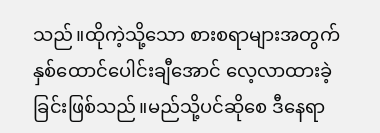သည်။ထိုကဲ့သို့သော စားစရာများအတွက် နှစ်ထောင်ပေါင်းချီအောင် လေ့လာထားခဲ့ခြင်းဖြစ်သည်။မည်သို့ပင်ဆိုစေ ဒီနေရာ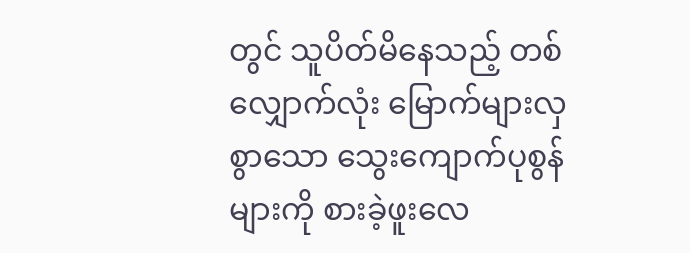တွင် သူပိတ်မိနေသည့် တစ်လျှောက်လုံး မြောက်များလှစွာသော သွေးကျောက်ပုစွန်များကို စားခဲ့ဖူးလေ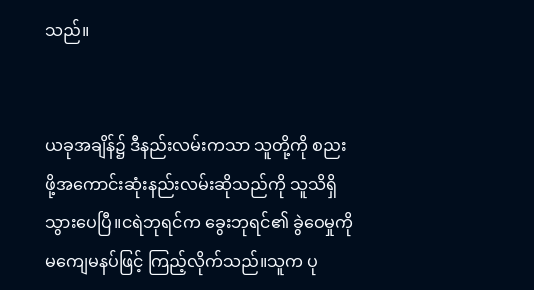သည်။


ယခုအချိန်၌ ဒီနည်းလမ်းကသာ သူတို့ကို စညးဖို့အကောင်းဆုံးနည်းလမ်းဆိုသည်ကို သူသိရှိသွားပေပြီ။ငရဲဘုရင်က ခွေးဘုရင်၏ ခွဲဝေမှုကို မကျေမနပ်ဖြင့် ကြည့်လိုက်သည်။သူက ပု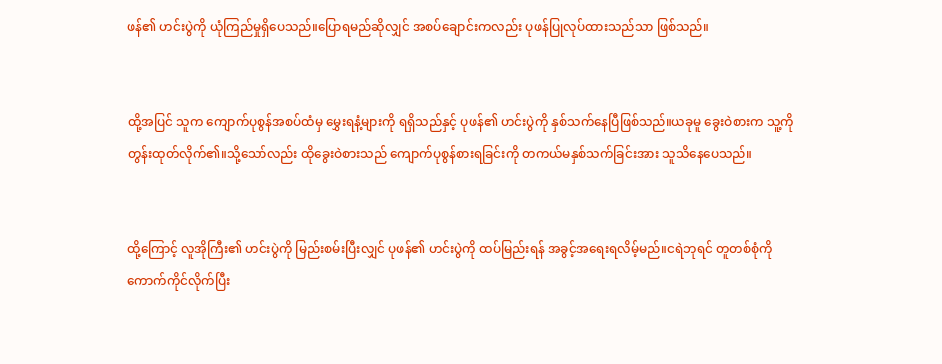ဖန်၏ ဟင်းပွဲကို ယုံကြည်မှုရှိပေသည်။ပြောရမည်ဆိုလျှင် အစပ်ချောင်းကလည်း ပုဖန်ပြုလုပ်ထားသည်သာ ဖြစ်သည်။


ထို့အပြင် သူက ကျောက်ပုစွန်အစပ်ထံမှ မွှေးရနံ့များကို ရရှိသည်နှင့် ပုဖန်၏ ဟင်းပွဲကို နှစ်သက်နေပြီဖြစ်သည်။ယခုမူ ခွေးဝဲစားက သူ့ကို တွန်းထုတ်လိုက်၏။သို့သော်လည်း ထိုခွေးဝဲစားသည် ကျောက်ပုစွန်စားရခြင်းကို တကယ်မနှစ်သက်ခြင်းအား သူသိနေပေသည်။


ထို့ကြောင့် လူအိုကြီး၏ ဟင်းပွဲကို မြည်းစမ်းပြီးလျှင် ပုဖန်၏ ဟင်းပွဲကို ထပ်မြည်းရန် အခွင့်အရေးရလိမ့်မည်။ငရဲဘုရင် တူတစ်စုံကို ကောက်ကိုင်လိုက်ပြီး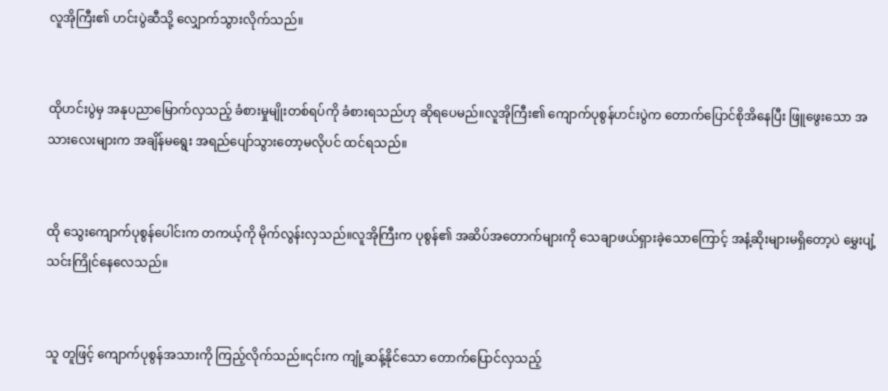လူအိုကြီး၏ ဟင်းပွဲဆီသို့ လျှောက်သွားလိုက်သည်။


ထိုဟင်းပွဲမှ အနုပညာမြောက်လှသည့် ခံစားမှုမျိုးတစ်ရပ်ကို ခံစားရသည်ဟု ဆိုရပေမည်။လူအိုကြီး၏ ကျောက်ပုစွန်ဟင်းပွဲက တောက်ပြောင်စိုအိနေပြီး ဖြူဖွေးသော အသားလေးများက အချိန်မရွေး အရည်ပျော်သွားတော့မလိုပင် ထင်ရသည်။


ထို သွေးကျောက်ပုစွန်ပေါင်းက တကယ့်ကို မိုက်လွန်းလှသည်။လူအိုကြီးက ပုစွန်၏ အဆိပ်အတောက်များကို သေချာဖယ်ရှားခဲ့သောကြောင့် အနံ့ဆိုးများမရှိတော့ပဲ မွှေးပျံ့ သင်းကြိုင်နေလေသည်။


သူ တူဖြင့် ကျောက်ပုစွန်အသားကို ကြည့်လိုက်သည်။၎င်းက ကျုံ့ဆန့်နိုင်သော တောက်ပြောင်လှသည့်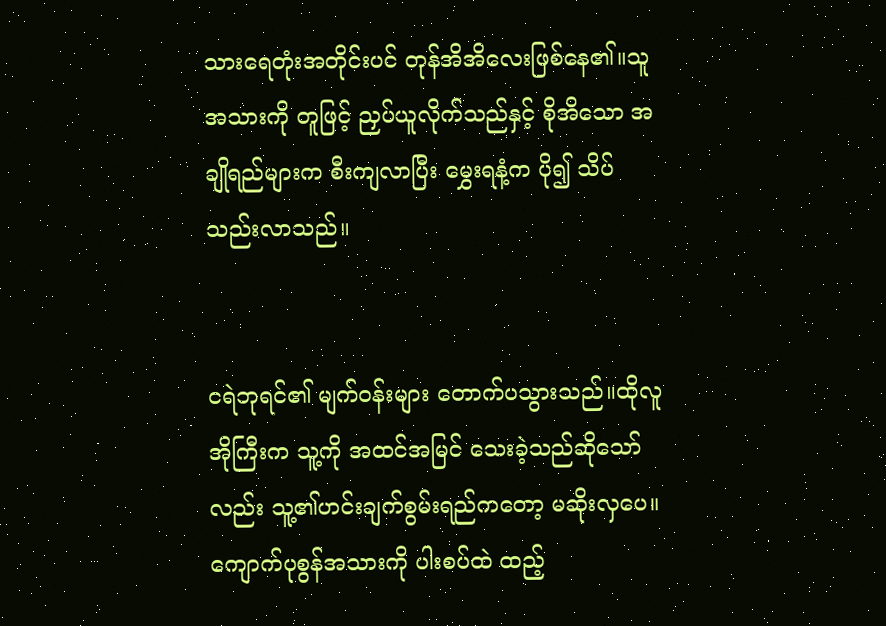သားရေတုံးအတိုင်းပင် တုန်အိအိလေးဖြစ်နေ၏။သူအသားကို တူဖြင့် ညှပ်ယူလိုက်သည်နှင့် စိုအိသော အချိုရည်များက စီးကျလာပြီး မွှေးရနံ့က ပို၍ သိပ်သည်းလာသည်။


ငရဲဘုရင်၏ မျက်ဝန်းများ တောက်ပသွားသည်။ထိုလူအိုကြီးက သူ့ကို အထင်အမြင် သေးခဲ့သည်ဆိုသော်လည်း သူ့၏ဟင်းချက်စွမ်းရည်ကတော့ မဆိုးလှပေ။ကျောက်ပုစွန်အသားကို ပါးစပ်ထဲ ထည့်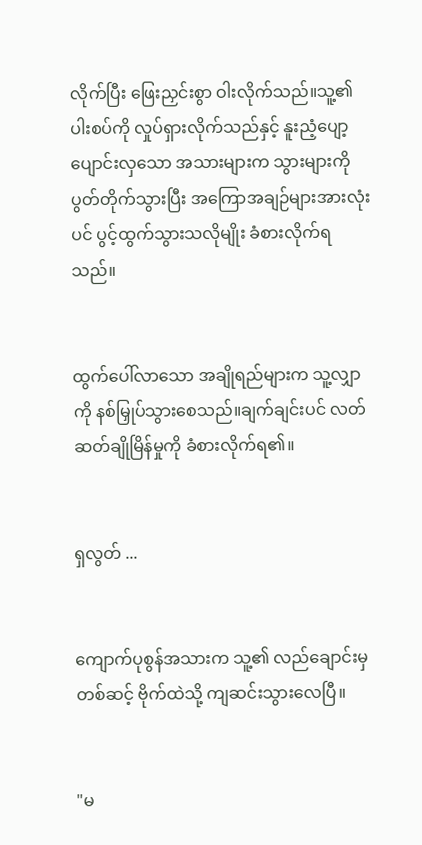လိုက်ပြီး ဖြေးညှင်းစွာ ဝါးလိုက်သည်။သူ့၏ ပါးစပ်ကို လှုပ်ရှားလိုက်သည်နှင့် နူးညံ့ပျော့ပျောင်းလှသော အသားများက သွားများကို ပွတ်တိုက်သွားပြီး အကြောအချဉ်များအားလုံးပင် ပွင့်ထွက်သွားသလိုမျိုး ခံစားလိုက်ရသည်။


ထွက်ပေါ်လာသော အချိုရည်များက သူ့လျှာကို နစ်မြှုပ်သွားစေသည်။ချက်ချင်းပင် လတ်ဆတ်ချိုမြိန်မှုကို ခံစားလိုက်ရ၏။


ရှလွတ် ...


ကျောက်ပုစွန်အသားက သူ့၏ လည်ချောင်းမှတစ်ဆင့် ဗိုက်ထဲသို့ ကျဆင်းသွားလေပြီ။


"မ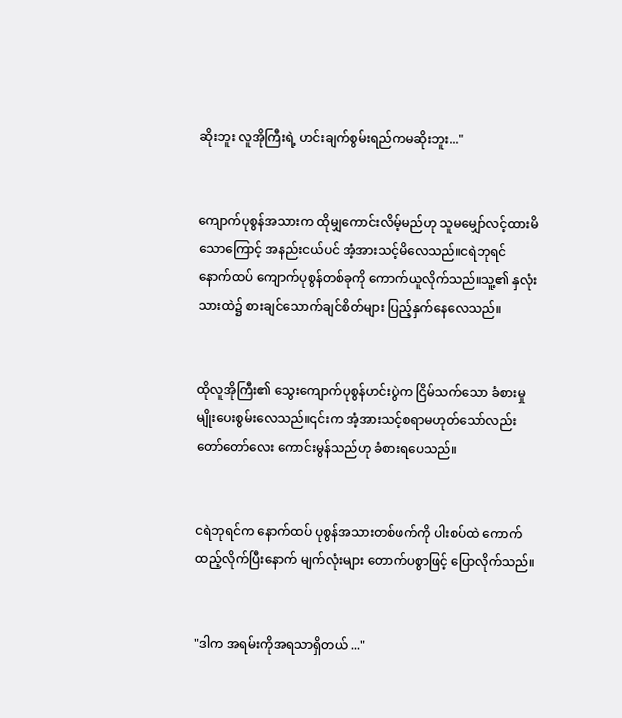ဆိုးဘူး လူအိုကြီးရဲ့ ဟင်းချက်စွမ်းရည်ကမဆိုးဘူး..."


ကျောက်ပုစွန်အသားက ထိုမျှကောင်းလိမ့်မည်ဟု သူမမျှော်လင့်ထားမိသောကြောင့် အနည်းငယ်ပင် အံ့အားသင့်မိလေသည်။ငရဲဘုရင် နောက်ထပ် ကျောက်ပုစွန်တစ်ခုကို ကောက်ယူလိုက်သည်။သူ့၏ နှလုံးသားထဲ၌ စားချင်သောက်ချင်စိတ်များ ပြည့်နှက်နေလေသည်။


ထိုလူအိုကြီး၏ သွေးကျောက်ပုစွန်ဟင်းပွဲက ငြိမ်သက်သော ခံစားမှုမျိုးပေးစွမ်းလေသည်။၎င်းက အံ့အားသင့်စရာမဟုတ်သော်လည်း တော်တော်လေး ကောင်းမွန်သည်ဟု ခံစားရပေသည်။


ငရဲဘုရင်က နောက်ထပ် ပုစွန်အသားတစ်ဖက်ကို ပါးစပ်ထဲ ကောက်ထည့်လိုက်ပြီးနောက် မျက်လုံးများ တောက်ပစွာဖြင့် ပြောလိုက်သည်။


"ဒါက အရမ်းကိုအရသာရှိတယ် ..."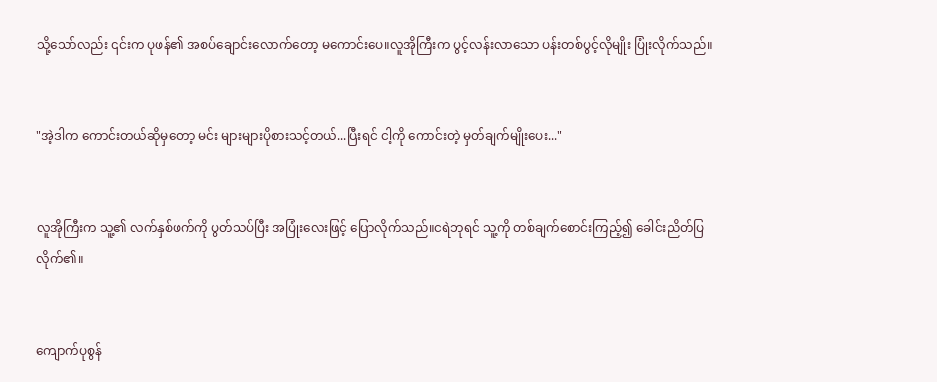သို့သော်လည်း ၎င်းက ပုဖန်၏ အစပ်ချောင်းလောက်တော့ မကောင်းပေ။လူအိုကြီးက ပွင့်လန်းလာသော ပန်းတစ်ပွင့်လိုမျိုး ပြုံးလိုက်သည်။


"အဲ့ဒါက ကောင်းတယ်ဆိုမှတော့ မင်း များများပိုစားသင့်တယ်...ပြီးရင် ငါ့ကို ကောင်းတဲ့ မှတ်ချက်မျိုးပေး..."


လူအိုကြီးက သူ့၏ လက်နှစ်ဖက်ကို ပွတ်သပ်ပြီး အပြုံးလေးဖြင့် ပြောလိုက်သည်။ငရဲဘုရင် သူ့ကို တစ်ချက်စောင်းကြည့်၍ ခေါင်းညိတ်ပြလိုက်၏။


ကျောက်ပုစွန်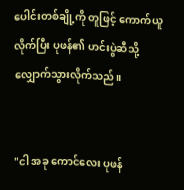ပေါင်းတစ်ချို့ကို တူဖြင့် ကောက်ယူလိုက်ပြီး ပုဖန်၏ ဟင်းပွဲဆီသို့ လျှောက်သွားလိုက်သည်။


"ငါ အခု ကောင်လေး ပုဖန်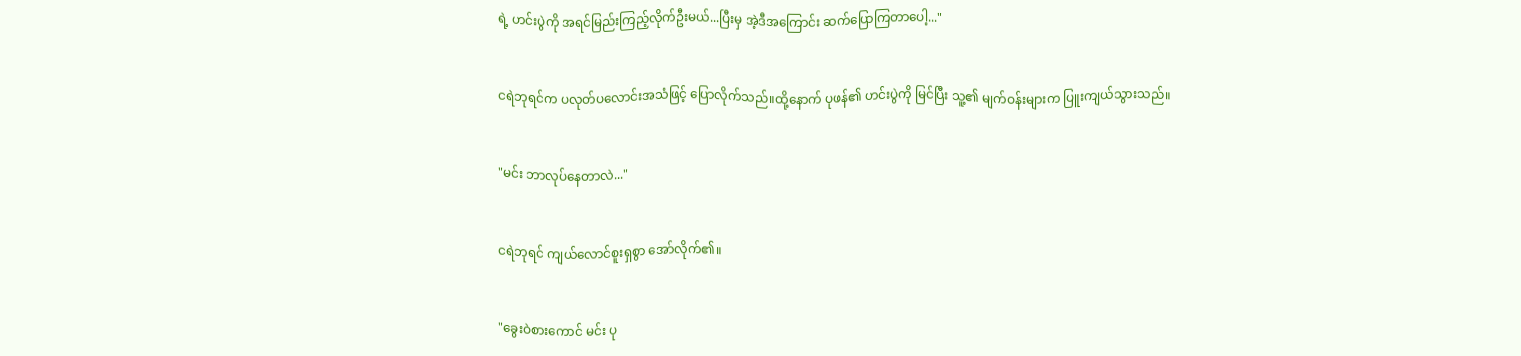ရဲ့ ဟင်းပွဲကို အရင်မြည်းကြည့်လိုက်ဦးမယ်...ပြီးမှ အဲ့ဒီအကြောင်း ဆက်ပြောကြတာပေါ့..."


ငရဲဘုရင်က ပလုတ်ပလောင်းအသံဖြင့် ပြောလိုက်သည်။ထို့နောက် ပုဖန်၏ ဟင်းပွဲကို မြင်ပြီး သူ့၏ မျက်ဝန်းများက ပြူးကျယ်သွားသည်။


"မင်း ဘာလုပ်နေတာလဲ..."


ငရဲဘုရင် ကျယ်လောင်စူးရှစွာ အော်လိုက်၏။


"ခွေးဝဲစားကောင် မင်း ပု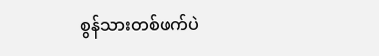စွန်သားတစ်ဖက်ပဲ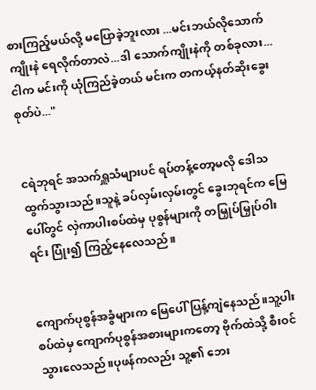စားကြည့်မယ်လို့ မပြောခဲ့ဘူးလား ...မင်းဘယ်လိုသောက်ကျိုးနဲ ရေလိုက်တာလဲ...ဒါ သောက်ကျိုးနဲကို တစ်ခုလား...ငါက မင်းကို ယုံကြည်ခဲ့တယ် မင်းက တကယ့်နတ်ဆိုးခွေးစုတ်ပဲ..."


ငရဲဘုရင် အသက်ရှူသံများပင် ရပ်တန့်တော့မလို ဒေါသထွက်သွားသည်။သူနဲ့ ခပ်လှမ်းလှမ်းတွင် ခွေးဘုရင်က မြေပေါ်တွင် လှဲကာပါးစပ်ထဲမှ ပုစွန်များကို တမြှုပ်မြှုပ်ဝါးရင်း ပြုံး၍ ကြည့်နေလေသည်။


ကျောက်ပုစွန်အခွံများက မြေပေါ်ပြန့်ကျဲနေသည်။သူ့ပါးစပ်ထဲမှ ကျောက်ပုစွန်အစားများကတော့ ဗိုက်ထဲသို့ စီးဝင်သွားလေသည်။ပုဖန်ကလည်း သူ့၏ ဘေး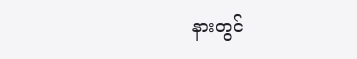နားတွင်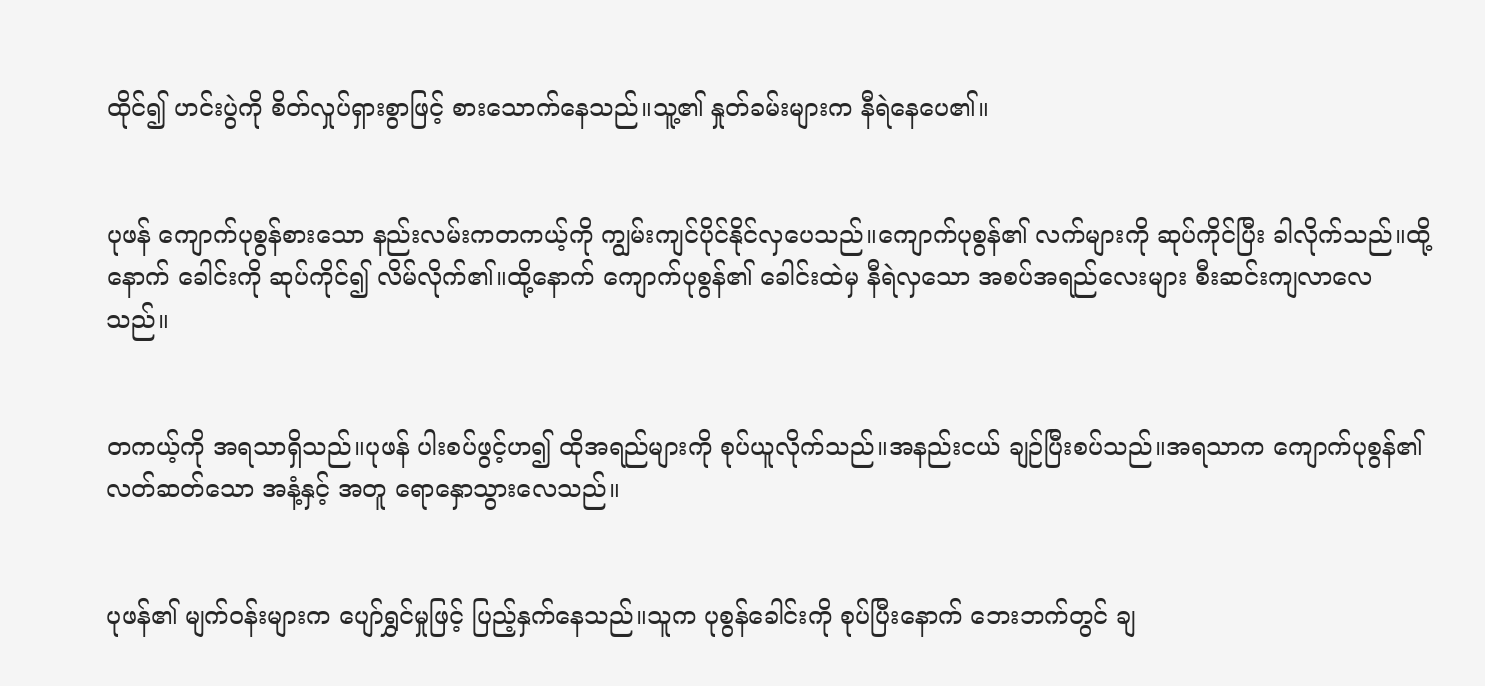ထိုင်၍ ဟင်းပွဲကို စိတ်လှုပ်ရှားစွာဖြင့် စားသောက်နေသည်။သူ့၏ နှုတ်ခမ်းများက နီရဲနေပေ၏။


ပုဖန် ကျောက်ပုစွန်စားသော နည်းလမ်းကတကယ့်ကို ကျွမ်းကျင်ပိုင်နိုင်လှပေသည်။ကျောက်ပုစွန်၏ လက်များကို ဆုပ်ကိုင်ပြီး ခါလိုက်သည်။ထို့နောက် ခေါင်းကို ဆုပ်ကိုင်၍ လိမ်လိုက်၏။ထို့နောက် ကျောက်ပုစွန်၏ ခေါင်းထဲမှ နီရဲလှသော အစပ်အရည်လေးများ စီးဆင်းကျလာလေသည်။


တကယ့်ကို အရသာရှိသည်။ပုဖန် ပါးစပ်ဖွင့်ဟ၍ ထိုအရည်များကို စုပ်ယူလိုက်သည်။အနည်းငယ် ချဉ်ပြီးစပ်သည်။အရသာက ကျောက်ပုစွန်၏ လတ်ဆတ်သော အနံ့နှင့် အတူ ရောနှောသွားလေသည်။


ပုဖန်၏ မျက်ဝန်းများက ပျော်ရွှင်မှုဖြင့် ပြည့်နှက်နေသည်။သူက ပုစွန်ခေါင်းကို စုပ်ပြီးနောက် ဘေးဘက်တွင် ချ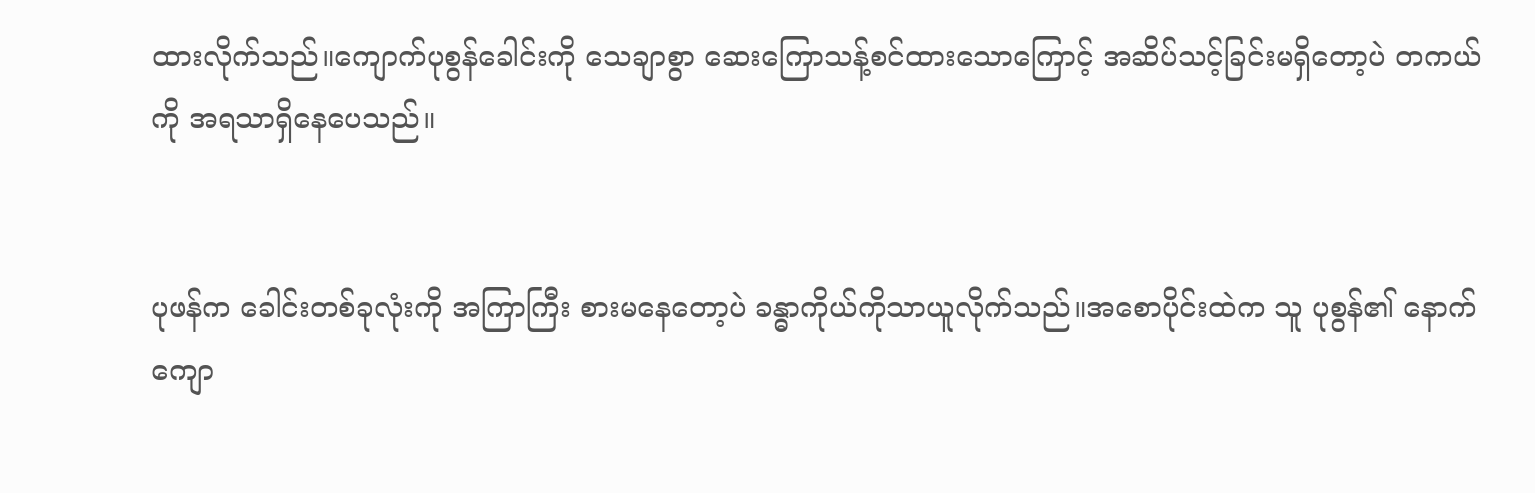ထားလိုက်သည်။ကျောက်ပုစွန်ခေါင်းကို သေချာစွာ ဆေးကြောသန့်စင်ထားသောကြောင့် အဆိပ်သင့်ခြင်းမရှိတော့ပဲ တကယ်ကို အရသာရှိနေပေသည်။


ပုဖန်က ခေါင်းတစ်ခုလုံးကို အကြာကြီး စားမနေတော့ပဲ ခန္ဓာကိုယ်ကိုသာယူလိုက်သည်။အစောပိုင်းထဲက သူ ပုစွန်၏ နောက်ကျော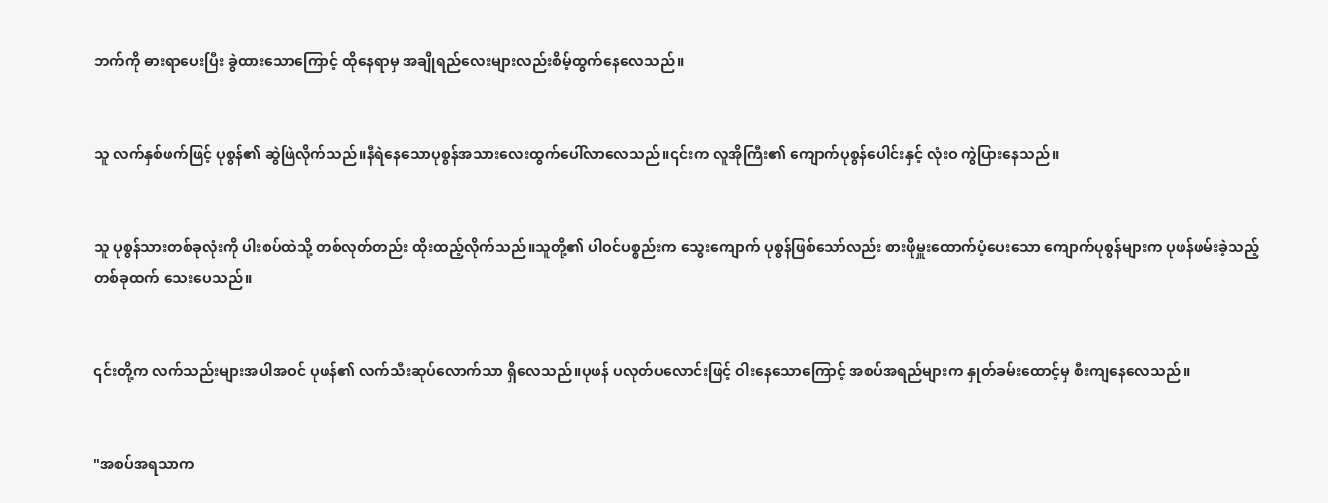ဘက်ကို ဓားရာပေးပြီး ခွဲထားသောကြောင့် ထိုနေရာမှ အချိုရည်လေးများလည်းစိမ့်ထွက်နေလေသည်။


သူ လက်နှစ်ဖက်ဖြင့် ပုစွန်၏ ဆွဲဖြဲလိုက်သည်။နီရဲနေသောပုစွန်အသားလေးထွက်ပေါ်လာလေသည်။၎င်းက လူအိုကြီး၏ ကျောက်ပုစွန်ပေါင်းနှင့် လုံးဝ ကွဲပြားနေသည်။


သူ ပုစွန်သားတစ်ခုလုံးကို ပါးစပ်ထဲသို့ တစ်လုတ်တည်း ထိုးထည့်လိုက်သည်။သူတို့၏ ပါဝင်ပစ္စည်းက သွေးကျောက် ပုစွန်ဖြစ်သော်လည်း စားဖိုမှူးထောက်ပံ့ပေးသော ကျောက်ပုစွန်များက ပုဖန်ဖမ်းခဲ့သည့် တစ်ခုထက် သေးပေသည်။


၎င်းတို့က လက်သည်းများအပါအဝင် ပုဖန်၏ လက်သီးဆုပ်လောက်သာ ရှိလေသည်။ပုဖန် ပလုတ်ပလောင်းဖြင့် ဝါးနေသောကြောင့် အစပ်အရည်များက နှုတ်ခမ်းထောင့်မှ စီးကျနေလေသည်။


"အစပ်အရသာက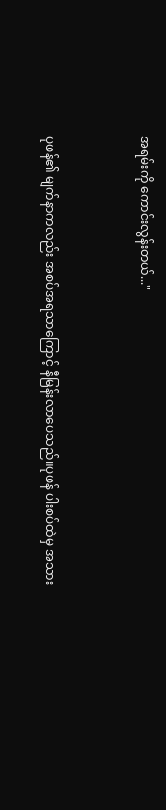အရမ်းကို ကောင်းလွန်းတယ်..."


ပုဖန်၏ မျက်နာကလည်း အစပ်အရသာကြောင့် နီမြန်းလာပေသည်။ပုဖန် ပါးစပ်ထဲမှ အသား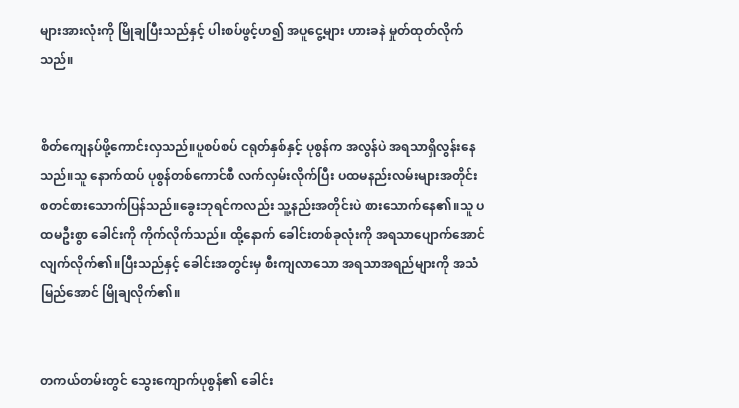များအားလုံးကို မြိုချပြီးသည်နှင့် ပါးစပ်ဖွင့်ဟ၍ အပူငွေ့များ ဟားခနဲ မှုတ်ထုတ်လိုက်သည်။


စိတ်ကျေနပ်ဖို့ကောင်းလှသည်။ပူစပ်စပ် ငရုတ်နှစ်နှင့် ပုစွန်က အလွန်ပဲ အရသာရှိလွန်းနေသည်။သူ နောက်ထပ် ပုစွန်တစ်ကောင်စီ လက်လှမ်းလိုက်ပြီး ပထမနည်းလမ်းများအတိုင်း စတင်စားသောက်ပြန်သည်။ခွေးဘုရင်ကလည်း သူ့နည်းအတိုင်းပဲ စားသောက်နေ၏။သူ ပထမဦးစွာ ခေါင်းကို ကိုက်လိုက်သည်။ ထို့နောက် ခေါင်းတစ်ခုလုံးကို အရသာပျောက်အောင် လျက်လိုက်၏။ပြီးသည်နှင့် ခေါင်းအတွင်းမှ စီးကျလာသော အရသာအရည်များကို အသံမြည်အောင် မြိုချလိုက်၏။


တကယ်တမ်းတွင် သွေးကျောက်ပုစွန်၏ ခေါင်း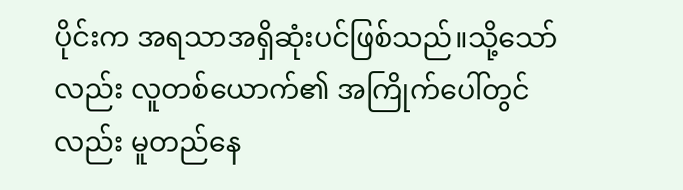ပိုင်းက အရသာအရှိဆုံးပင်ဖြစ်သည်။သို့သော်လည်း လူတစ်ယောက်၏ အကြိုက်ပေါ်တွင်လည်း မူတည်နေ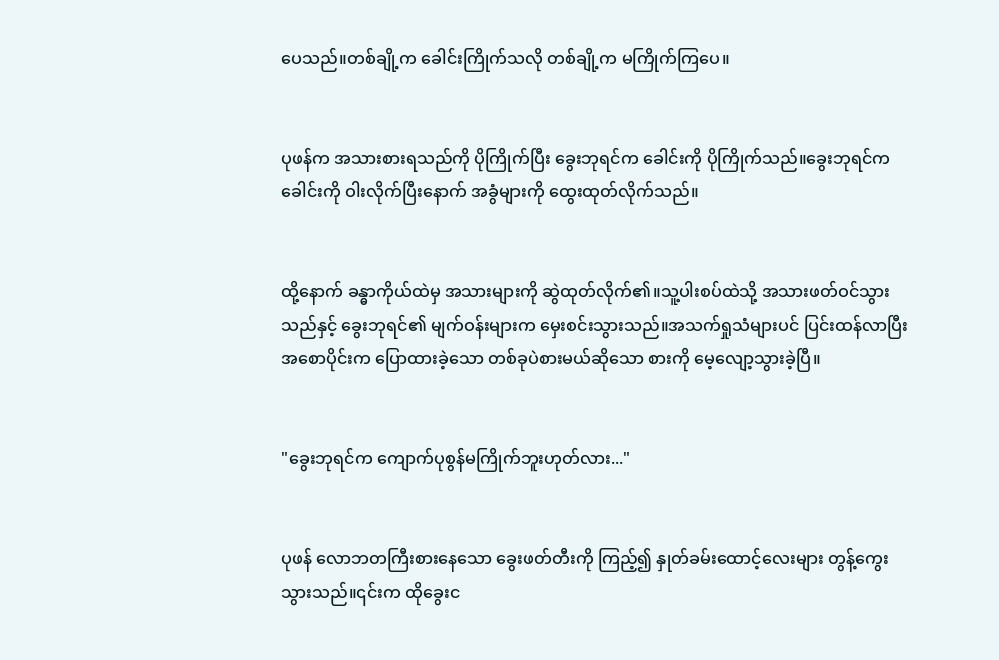ပေသည်။တစ်ချို့က ခေါင်းကြိုက်သလို တစ်ချို့က မကြိုက်ကြပေ။


ပုဖန်က အသားစားရသည်ကို ပိုကြိုက်ပြီး ခွေးဘုရင်က ခေါင်းကို ပိုကြိုက်သည်။ခွေးဘုရင်က ခေါင်းကို ဝါးလိုက်ပြီးနောက် အခွံများကို ထွေးထုတ်လိုက်သည်။


ထို့နောက် ခန္ဓာကိုယ်ထဲမှ အသားများကို ဆွဲထုတ်လိုက်၏။သူ့ပါးစပ်ထဲသို့ အသားဖတ်ဝင်သွားသည်နှင့် ခွေးဘုရင်၏ မျက်ဝန်းများက မှေးစင်းသွားသည်။အသက်ရှုသံများပင် ပြင်းထန်လာပြီး အစောပိုင်းက ပြောထားခဲ့သော တစ်ခုပဲစားမယ်ဆိုသော စားကို မေ့လျော့သွားခဲ့ပြီ။


"ခွေးဘုရင်က ကျောက်ပုစွန်မကြိုက်ဘူးဟုတ်လား..."


ပုဖန် လောဘတကြီးစားနေသော ခွေးဖတ်တီးကို ကြည့်၍ နှုတ်ခမ်းထောင့်လေးများ တွန့်ကွေးသွားသည်။၎င်းက ထိုခွေးင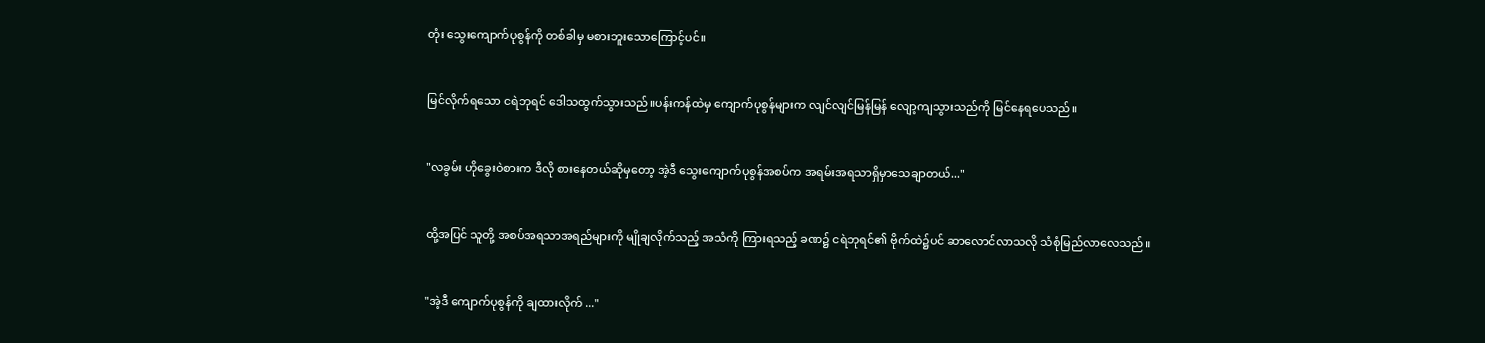တုံး သွေးကျောက်ပုစွန်ကို တစ်ခါမှ မစားဘူးသောကြောင့်ပင်။


မြင်လိုက်ရသော ငရဲဘုရင် ဒေါသထွက်သွားသည်။ပန်းကန်ထဲမှ ကျောက်ပုစွန်များက လျင်လျင်မြန်မြန် လျော့ကျသွားသည်ကို မြင်နေရပေသည်။


"လခွမ်း ဟိုခွေးဝဲစားက ဒီလို စားနေတယ်ဆိုမှတော့ အဲ့ဒီ သွေးကျောက်ပုစွန်အစပ်က အရမ်းအရသာရှိမှာသေချာတယ်..."


ထို့အပြင် သူတို့ အစပ်အရသာအရည်များကို မျိုချလိုက်သည့် အသံကို ကြားရသည့် ခဏ၌ ငရဲဘုရင်၏ ဗိုက်ထဲ၌ပင် ဆာလောင်လာသလို သံစုံမြည်လာလေသည်။


"အဲ့ဒီ ကျောက်ပုစွန်ကို ချထားလိုက် ..."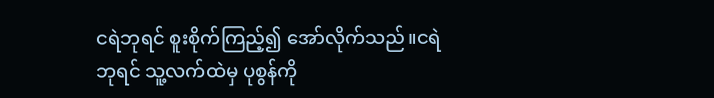ငရဲဘုရင် စူးစိုက်ကြည့်၍ အော်လိုက်သည်။ငရဲဘုရင် သူ့လက်ထဲမှ ပုစွန်ကို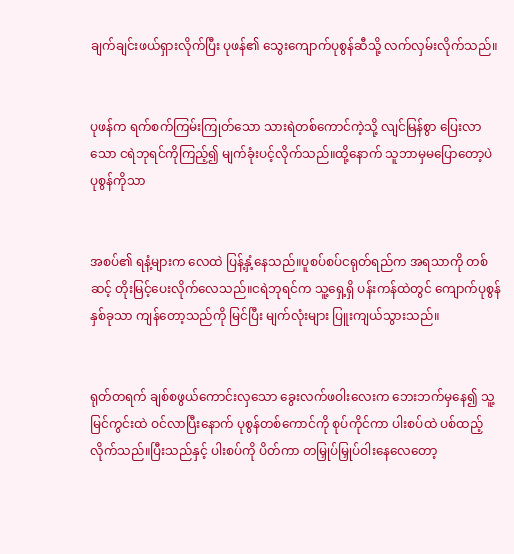ချက်ချင်းဖယ်ရှားလိုက်ပြီး ပုဖန်၏ သွေးကျောက်ပုစွန်ဆီသို့ လက်လှမ်းလိုက်သည်။


ပုဖန်က ရက်စက်ကြမ်းကြုတ်သော သားရဲတစ်ကောင်ကဲ့သို့ လျင်မြန်စွာ ပြေးလာသော ငရဲဘုရင်ကိုကြည့်၍ မျက်ခုံးပင့်လိုက်သည်။ထို့နောက် သူဘာမှမပြောတော့ပဲ ပုစွန်ကိုသာ


အစပ်၏ ရနံ့များက လေထဲ ပြန့်နှံ့နေသည်။ပူစပ်စပ်ငရုတ်ရည်က အရသာကို တစ်ဆင့် တိုးမြင့်ပေးလိုက်လေသည်။ငရဲဘုရင်က သူ့ရှေ့ရှိ ပန်းကန်ထဲတွင် ကျောက်ပုစွန်နှစ်ခုသာ ကျန်တော့သည်ကို မြင်ပြီး မျက်လုံးများ ပြူးကျယ်သွားသည်။


ရုတ်တရက် ချစ်စဖွယ်ကောင်းလှသော ခွေးလက်ဖဝါးလေးက ဘေးဘက်မှနေ၍ သူ့မြင်ကွင်းထဲ ဝင်လာပြီးနောက် ပုစွန်တစ်ကောင်ကို စုပ်ကိုင်ကာ ပါးစပ်ထဲ ပစ်ထည့်လိုက်သည်။ပြီးသည်နှင့် ပါးစပ်ကို ပိတ်ကာ တမြှုပ်မြှုပ်ဝါးနေလေတော့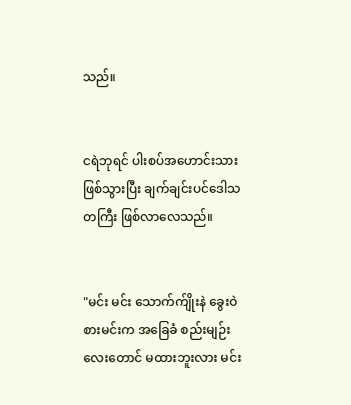သည်။


ငရဲဘုရင် ပါးစပ်အဟောင်းသားဖြစ်သွားပြီး ချက်ချင်းပင်ဒေါသတကြီး ဖြစ်လာလေသည်။


"မင်း မင်း သောက်က်ျိုးနဲ ခွေးဝဲစားမင်းက အခြေခံ စည်းမျဉ်းလေးတောင် မထားဘူးလား မင်း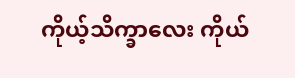ကိုယ့်သိက္ခာလေး ကိုယ်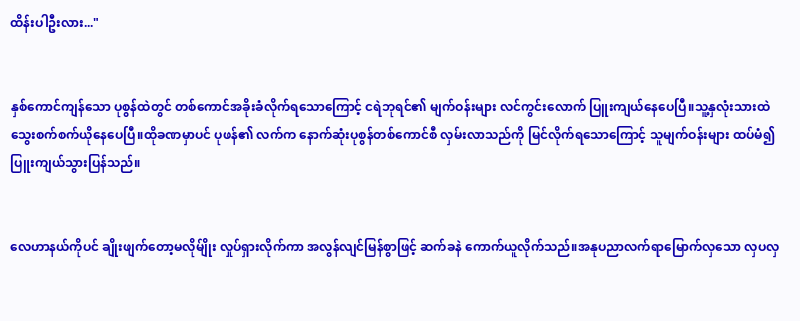ထိန်းပါဦးလား..."


နှစ်ကောင်ကျန်သော ပုစွန်ထဲတွင် တစ်ကောင်အခိုးခံလိုက်ရသောကြောင့် ငရဲဘုရင်၏ မျက်ဝန်းများ လင်ကွင်းလောက် ပြူးကျယ်နေပေပြီ။သူ့နှလုံးသားထဲ သွေးစက်စက်ယိုနေပေပြီ။ထိုခဏမှာပင် ပုဖန်၏ လက်က နောက်ဆုံးပုစွန်တစ်ကောင်စီ လှမ်းလာသည်ကို မြင်လိုက်ရသောကြောင့် သူမျက်ဝန်းများ ထပ်မံ၍ ပြူးကျယ်သွားပြန်သည်။


လေဟာနယ်ကိုပင် ချိုးဖျက်တော့မလိုမ်ျိုး လှုပ်ရှားလိုက်ကာ အလွန်လျင်မြန်စွာဖြင့် ဆက်ခနဲ ကောက်ယူလိုက်သည်။အနုပညာလက်ရာမြောက်လှသော လှပလှ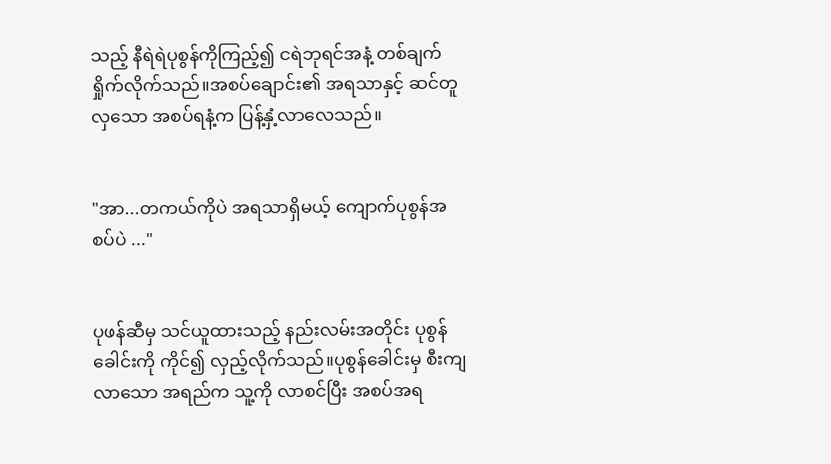သည့် နီရဲရဲပုစွန်ကိုကြည့်၍ ငရဲဘုရင်အနံ့ တစ်ချက်ရှိုက်လိုက်သည်။အစပ်ချောင်း၏ အရသာနှင့် ဆင်တူလှသော အစပ်ရနံ့က ပြန့်နှံ့လာလေသည်။


"အာ...တကယ်ကိုပဲ အရသာရှိမယ့် ကျောက်ပုစွန်အစပ်ပဲ ..."


ပုဖန်ဆီမှ သင်ယူထားသည့် နည်းလမ်းအတိုင်း ပုစွန်ခေါင်းကို ကိုင်၍ လှည့်လိုက်သည်။ပုစွန်ခေါင်းမှ စီးကျလာသော အရည်က သူ့ကို လာစင်ပြီး အစပ်အရ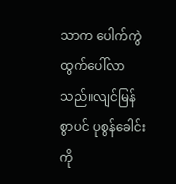သာက ပေါက်ကွဲထွက်ပေါ်လာသည်။လျင်မြန်စွာပင် ပုစွန်ခေါင်းကို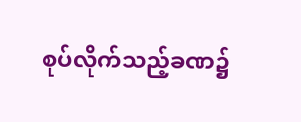စုပ်လိုက်သည့်ခဏ၌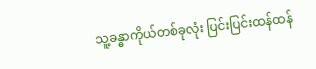သူ့ခန္ဓာကိုယ်တစ်ခုလုံး ပြင်းပြင်းထန်ထန်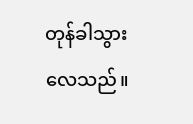တုန်ခါသွားလေသည်။